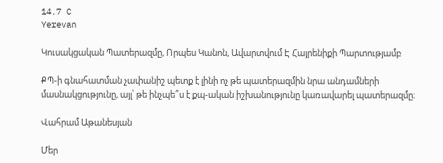14.7 C
Yerevan

Կուսակցական Պատերազմը, Որպես Կանոն, Ավարտվում Է Հայրենիքի Պարտությամբ

ՔՊ‑ի գնահատման չափանիշ պետք է լինի ոչ թե պատերազմին նրա անդամների մասնակցությունը, այլ՝ թե ինչպե՞ս է քպ-ական իշխանությունը կառավարել պատերազմը։

Վահրամ Աթանեսյան

Մեր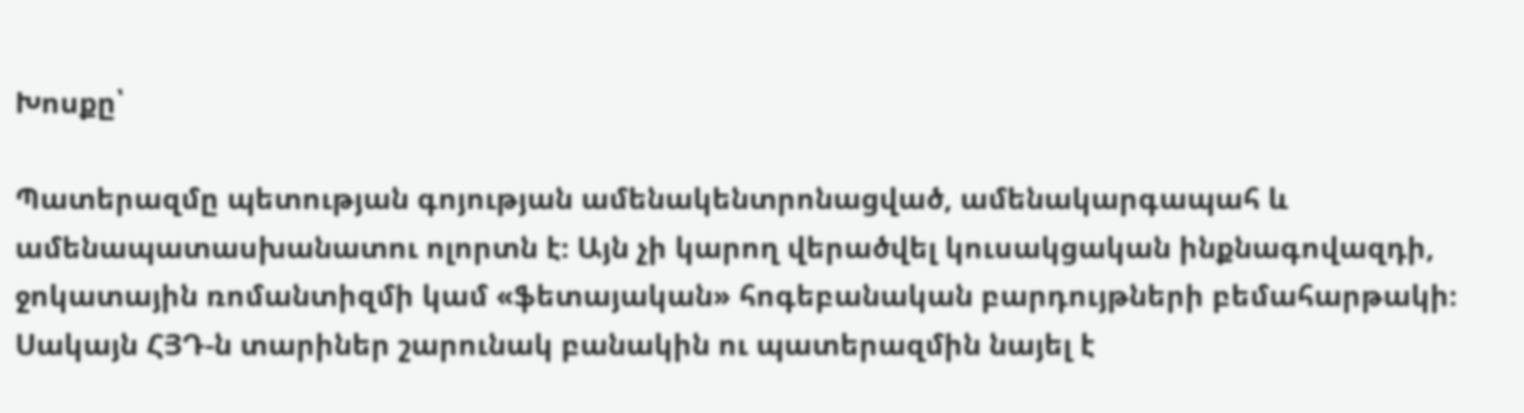Խոսքը՝

Պատերազմը պետության գոյության ամենակենտրոնացված, ամենակարգապահ և ամենապատասխանատու ոլորտն է։ Այն չի կարող վերածվել կուսակցական ինքնագովազդի, ջոկատային ռոմանտիզմի կամ «ֆետայական» հոգեբանական բարդույթների բեմահարթակի։ Սակայն ՀՅԴ‑ն տարիներ շարունակ բանակին ու պատերազմին նայել է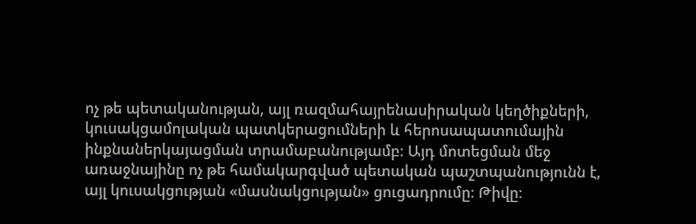ոչ թե պետականության, այլ ռազմահայրենասիրական կեղծիքների, կուսակցամոլական պատկերացումների և հերոսապատումային ինքնաներկայացման տրամաբանությամբ։ Այդ մոտեցման մեջ առաջնայինը ոչ թե համակարգված պետական պաշտպանությունն է, այլ կուսակցության «մասնակցության» ցուցադրումը։ Թիվը։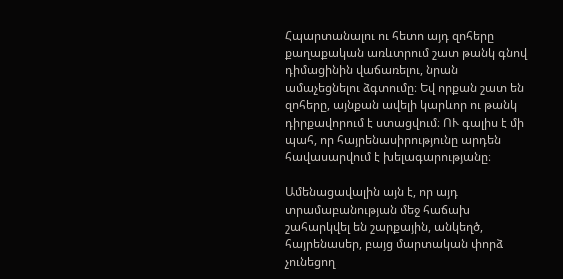Հպարտանալու ու հետո այդ զոհերը քաղաքական առևտրում շատ թանկ գնով դիմացինին վաճառելու, նրան ամաչեցնելու ձգտումը։ Եվ որքան շատ են զոհերը, այնքան ավելի կարևոր ու թանկ դիրքավորում է ստացվում։ ՈՒ գալիս է մի պահ, որ հայրենասիրությունը արդեն հավասարվում է խելագարությանը։

Ամենացավալին այն է, որ այդ տրամաբանության մեջ հաճախ շահարկվել են շարքային, անկեղծ, հայրենասեր, բայց մարտական փորձ չունեցող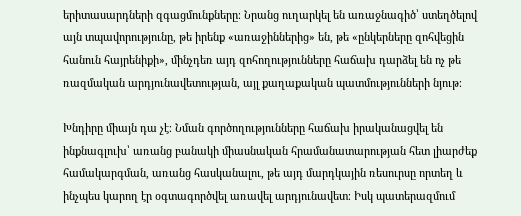երիտասարդների զգացմունքները։ Նրանց ուղարկել են առաջնագիծ՝ ստեղծելով այն տպավորությունը, թե իրենք «առաջիններից» են, թե «ընկերները զոհվեցին հանուն հայրենիքի», մինչդեռ այդ զոհողությունները հաճախ դարձել են ոչ թե ռազմական արդյունավետության, այլ քաղաքական պատմությունների նյութ։

Խնդիրը միայն դա չէ։ Նման գործողությունները հաճախ իրականացվել են ինքնագլուխ՝ առանց բանակի միասնական հրամանատարության հետ լիարժեք համակարգման, առանց հասկանալու, թե այդ մարդկային ռեսուրսը որտեղ և ինչպես կարող էր օգտագործվել առավել արդյունավետ։ Իսկ պատերազմում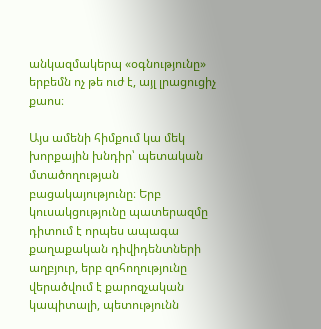անկազմակերպ «օգնությունը» երբեմն ոչ թե ուժ է, այլ լրացուցիչ քաոս։

Այս ամենի հիմքում կա մեկ խորքային խնդիր՝ պետական մտածողության բացակայությունը։ Երբ կուսակցությունը պատերազմը դիտում է որպես ապագա քաղաքական դիվիդենտների աղբյուր, երբ զոհողությունը վերածվում է քարոզչական կապիտալի, պետությունն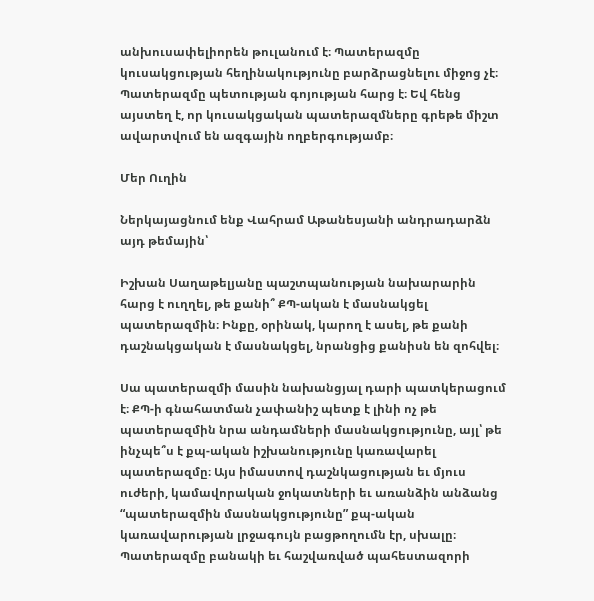անխուսափելիորեն թուլանում է։ Պատերազմը կուսակցության հեղինակությունը բարձրացնելու միջոց չէ։ Պատերազմը պետության գոյության հարց է։ Եվ հենց այստեղ է, որ կուսակցական պատերազմները գրեթե միշտ ավարտվում են ազգային ողբերգությամբ։

Մեր Ուղին

Ներկայացնում ենք Վահրամ Աթանեսյանի անդրադարձն այդ թեմային՝

Իշխան Սաղաթելյանը պաշտպանության նախարարին հարց է ուղղել, թե քանի՞ ՔՊ-ական է մասնակցել պատերազմին։ Ինքը, օրինակ, կարող է ասել, թե քանի դաշնակցական է մասնակցել, նրանցից քանիսն են զոհվել։

Սա պատերազմի մասին նախանցյալ դարի պատկերացում է։ ՔՊ‑ի գնահատման չափանիշ պետք է լինի ոչ թե պատերազմին նրա անդամների մասնակցությունը, այլ՝ թե ինչպե՞ս է քպ-ական իշխանությունը կառավարել պատերազմը։ Այս իմաստով դաշնկացության եւ մյուս ուժերի, կամավորական ջոկատների եւ առանձին անձանց “պատերազմին մասնակցությունը” քպ-ական կառավարության լրջագույն բացթողումն էր, սխալը։ Պատերազմը բանակի եւ հաշվառված պահեստազորի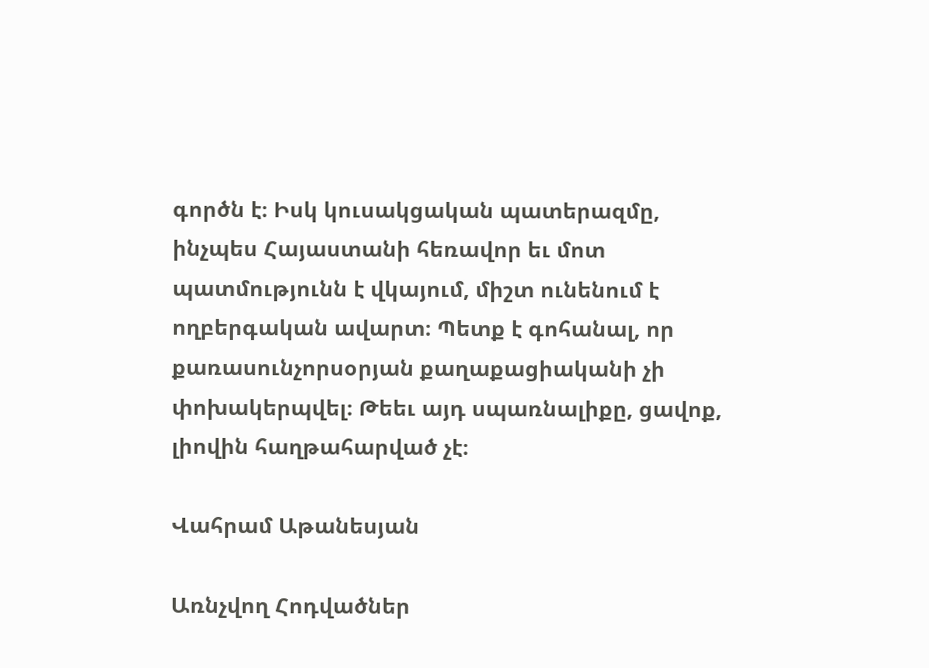գործն է։ Իսկ կուսակցական պատերազմը, ինչպես Հայաստանի հեռավոր եւ մոտ պատմությունն է վկայում, միշտ ունենում է ողբերգական ավարտ։ Պետք է գոհանալ, որ քառասունչորսօրյան քաղաքացիականի չի փոխակերպվել։ Թեեւ այդ սպառնալիքը, ցավոք, լիովին հաղթահարված չէ։

Վահրամ Աթանեսյան

Առնչվող Հոդվածներ